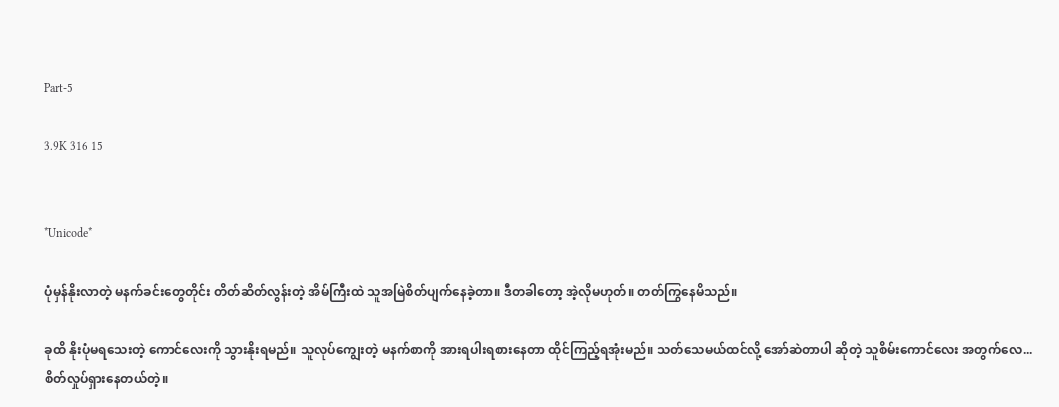Part-5

3.9K 316 15


*Unicode*

ပုံမှန်နိုးလာတဲ့ မနက်ခင်းတွေတိုင်း တိတ်ဆိတ်လွန်းတဲ့ အိမ်ကြီးထဲ သူအမြဲစိတ်ပျက်နေခဲ့တာ။ ဒီတခါတော့ အဲ့လိုမဟုတ်။ တတ်ကြွနေမိသည်။

ခုထိ နိုးပုံမရသေးတဲ့ ကောင်လေးကို သွားနိုးရမည်။ သူလုပ်ကျွေးတဲ့ မနက်စာကို အားရပါးရစားနေတာ ထိုင်ကြည့်ရအုံးမည်။ သတ်သေမယ်ထင်လို့ အော်ဆဲတာပါ ဆိုတဲ့ သူစိမ်းကောင်လေး အတွက်လေ... စိတ်လှုပ်ရှားနေတယ်တဲ့။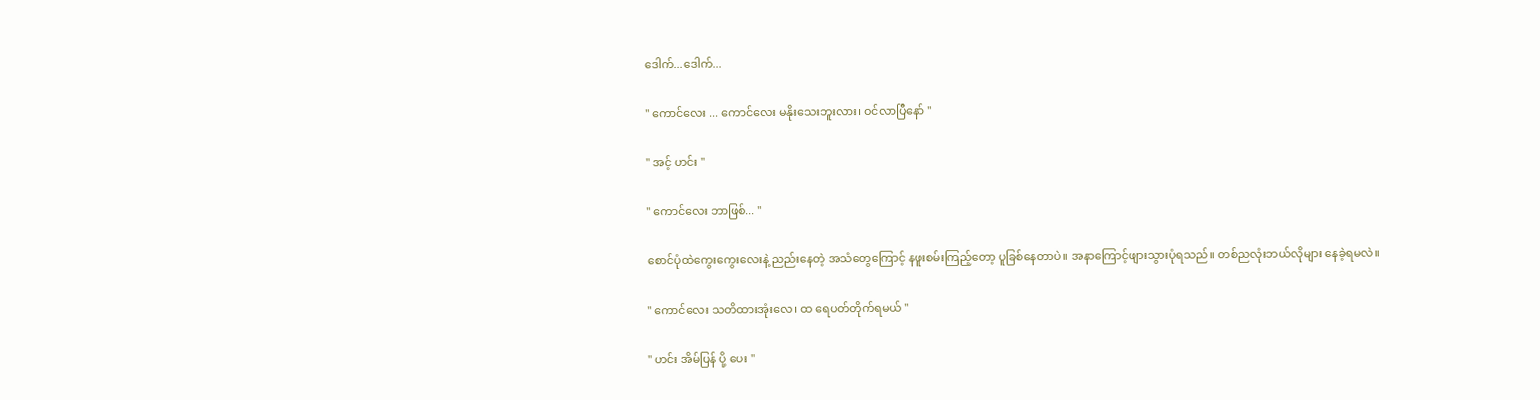ဒေါက်...ဒေါက်...

" ကောင်လေး ... ကောင်လေး မနိုးသေးဘူးလား၊ ဝင်လာပြီနော် "

" အင့် ဟင်း "

" ကောင်လေး ဘာဖြစ်... "

စောင်ပုံထဲကွေးကွေးလေးနဲ့ ညည်းနေတဲ့ အသံတွေကြောင့် နဖူးစမ်းကြည့်တော့ ပူခြစ်နေတာပဲ။ အနာကြောင့်ဖျားသွားပုံရသည်။ တစ်ညလုံးဘယ်လိုများ နေခဲ့ရမလဲ။

" ကောင်လေး သတိထားအုံးလေ၊ ထ ရေပတ်တိုက်ရမယ် "

" ဟင်း အိမ်ပြန် ပို့ ပေး "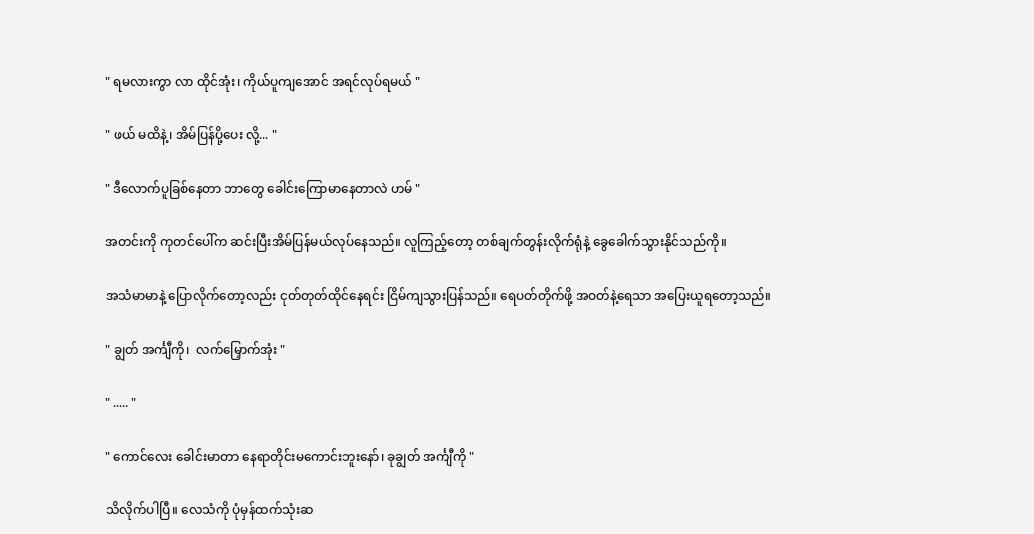" ရမလားကွာ လာ ထိုင်အုံး၊ ကိုယ်ပူကျအောင် အရင်လုပ်ရမယ် "

" ဖယ် မထိနဲ့၊ အိမ်ပြန်ပို့ပေး လို့... "

" ဒီလောက်ပူခြစ်နေတာ ဘာတွေ ခေါင်းကြောမာနေတာလဲ ဟမ် "

အတင်းကို ကုတင်ပေါ်က ဆင်းပြီးအိမ်ပြန်မယ်လုပ်နေသည်။ လူကြည့်တော့ တစ်ချက်တွန်းလိုက်ရုံနဲ့ ခွေခေါက်သွားနိုင်သည်ကို။

အသံမာမာနဲ့ ပြောလိုက်တော့လည်း ငုတ်တုတ်ထိုင်နေရင်း ငြိမ်ကျသွားပြန်သည်။ ရေပတ်တိုက်ဖို့ အဝတ်နဲ့ရေသာ အပြေးယူရတော့သည်။

" ချွတ် အင်္ကျီကို၊  လက်မြှောက်အုံး "

" ..... "

" ကောင်လေး ခေါင်းမာတာ နေရာတိုင်းမကောင်းဘူးနော်၊ ခုချွတ် အင်္ကျီကို "

သိလိုက်ပါပြီ။ လေသံကို ပုံမှန်ထက်သုံးဆ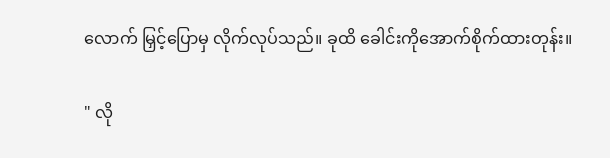လောက် မြှင့်ပြောမှ လိုက်လုပ်သည်။ ခုထိ ခေါင်းကိုအောက်စိုက်ထားတုန်း။

" လို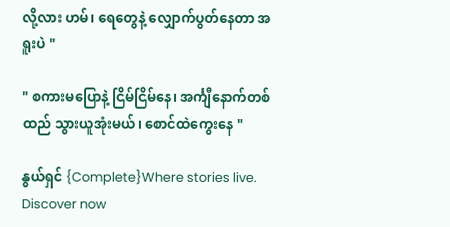လို့လား ဟမ်၊ ရေတွေနဲ့ လျှောက်ပွတ်နေတာ အရူးပဲ "

" စကားမပြောနဲ့ ငြိမ်ငြိမ်နေ၊ အင်္ကျီနောက်တစ်ထည် သွားယူအုံးမယ်၊ စောင်ထဲကွေးနေ "

နွယ်ရှင် {Complete}Where stories live. Discover now